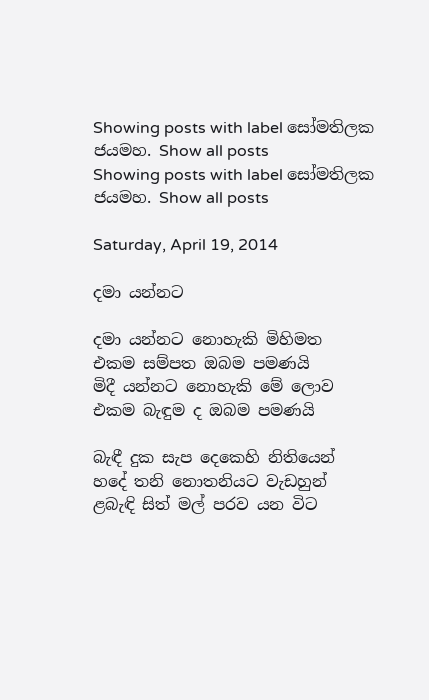Showing posts with label සෝමතිලක ජයමහ. Show all posts
Showing posts with label සෝමතිලක ජයමහ. Show all posts

Saturday, April 19, 2014

දමා යන්නට

දමා යන්නට නොහැකි මිහිමත
එකම සම්පත ඔබම පමණයි
මිදී යන්නට නොහැකි මේ ලොව
එකම බැඳුම ද ඔබම පමණයි

බැඳී දුක සැප දෙකෙහි නිතියෙන්
හදේ තනි නොතනියට වැඩහුන්
ළබැඳි සිත් මල් පරව යන විට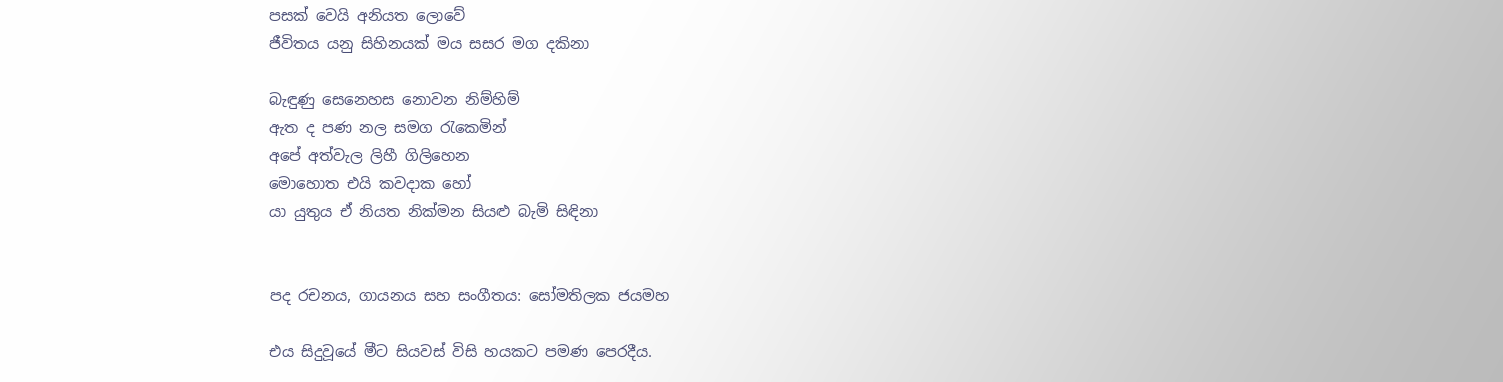පසක් වෙයි අනියත ලොවේ
ජීවිතය යනු සිහිනයක් මය සසර මග දකිනා

බැඳුණු සෙනෙහස නොවන නිම්හිම්
ඇත ද පණ නල සමග රැකෙමින්
අපේ අත්වැල ලිහී ගිලිහෙන
මොහොත එයි කවදාක හෝ
යා යුතුය ඒ නියත නික්මන සියළු බැමි සිඳිනා


පද රචනය, ගායනය සහ සංගීතය: සෝමතිලක ජයමහ

එය සිදුවූයේ මීට සියවස් විසි හයකට පමණ පෙරදීය.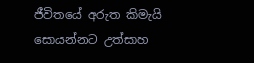ජීවිතයේ අරුත කිමැයි සොයන්නට උත්සාහ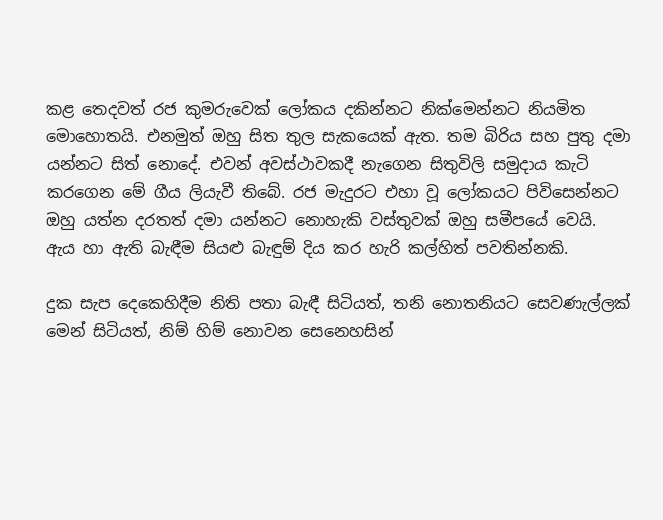කළ තෙදවත් රජ කුමරුවෙක් ලෝකය දකින්නට නික්මෙන්නට නියමිත මොහොතයි. එනමුත් ඔහු සිත තුල සැකයෙක් ඇත. තම බිරිය සහ පුතු දමා යන්නට සිත් නොදේ. එවන් අවස්ථාවකදී නැගෙන සිතුවිලි සමුදාය කැටි කරගෙන මේ ගීය ලියැවී තිබේ. රජ මැදුරට එහා වූ ලෝකයට පිවිසෙන්නට ඔහු යත්න දරතත් දමා යන්නට නොහැකි වස්තුවක් ඔහු සමීපයේ වෙයි. ඇය හා ඇති බැඳීම සියළු බැඳුම් දිය කර හැරි කල්හිත් පවතින්නකි.

දුක සැප දෙකෙහිදීම නිති පතා බැඳී සිටියත්, තනි නොතනියට සෙවණැල්ලක් මෙන් සිටියත්, නිම් හිම් නොවන සෙනෙහසින්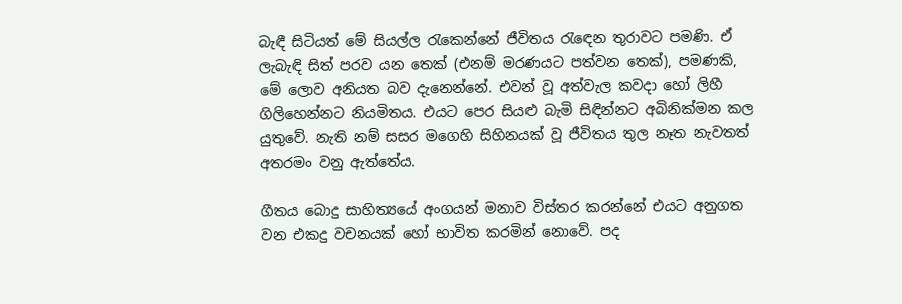බැඳී සිටියත් මේ සියල්ල රැකෙන්නේ ජීවිතය රැඳෙන තුරාවට පමණි. ඒ ලැබැඳි සිත් පරව යන තෙක් (එනම් මරණයට පත්වන තෙක්), පමණකි, මේ ලොව අනියත බව දැනෙන්නේ. එවන් වූ අත්වැල කවදා හෝ ලිහී ගිලිහෙන්නට නියමිතය. එයට පෙර සියළු බැමි සිඳින්නට අබිනික්මන කල යුතුවේ. නැති නම් සසර මගෙහි සිහිනයක් වූ ජීවිතය තුල නෑත නැවතත් අතරමං වනු ඇත්තේය.

ගීතය බොදු සාහිත්‍යයේ අංගයන් මනාව විස්තර කරන්නේ එයට අනුගත වන එකදු වචනයක් හෝ භාවිත කරමින් නොවේ. පද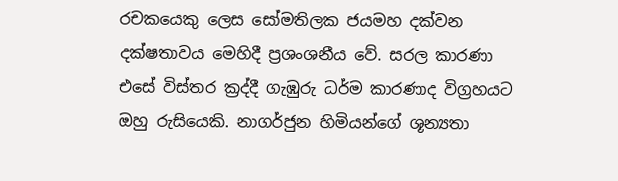රචකයෙකු ලෙස සෝමතිලක ජයමහ දක්වන දක්ෂතාවය මෙහිදී ප්‍රශංශනීය වේ. සරල කාරණා එසේ විස්තර ක්‍රද්දී ගැඹුරු ධර්ම කාරණාද විග්‍රහයට ඔහු රුසියෙකි. නාගර්ජුන හිමියන්ගේ ශූන්‍යතා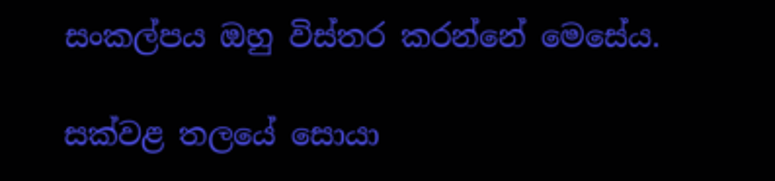සංකල්පය ඔහු විස්තර කරන්නේ මෙසේය.

සක්වළ තලයේ සොයා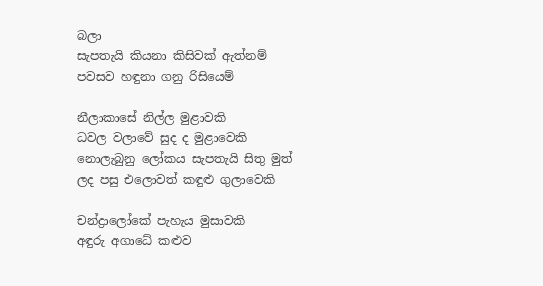බලා
සැපතැයි කියනා කිසිවක් ඇත්නම්
පවසව හඳුනා ගනු රිසියෙම්

නීලාකාසේ නිල්ල මුළාවකි
ධවල වලාවේ සුද ද මුළාවෙකි
නොලැබුනු ලෝකය සැපතැයි සිතු මුත්
ලද පසු එලොවත් කඳුළු ගුලාවෙකි

චන්ද්‍රාලෝකේ පැහැය මුසාවකි
අඳුරු අගාධේ කළුව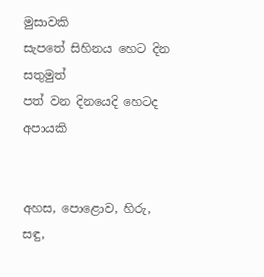මුසාවකි
සැපතේ සිහිනය හෙට දින සතුමුත්
පත් වන දිනයෙදි හෙටද අපායකි


අහස, පොළොව, හිරු, සඳු,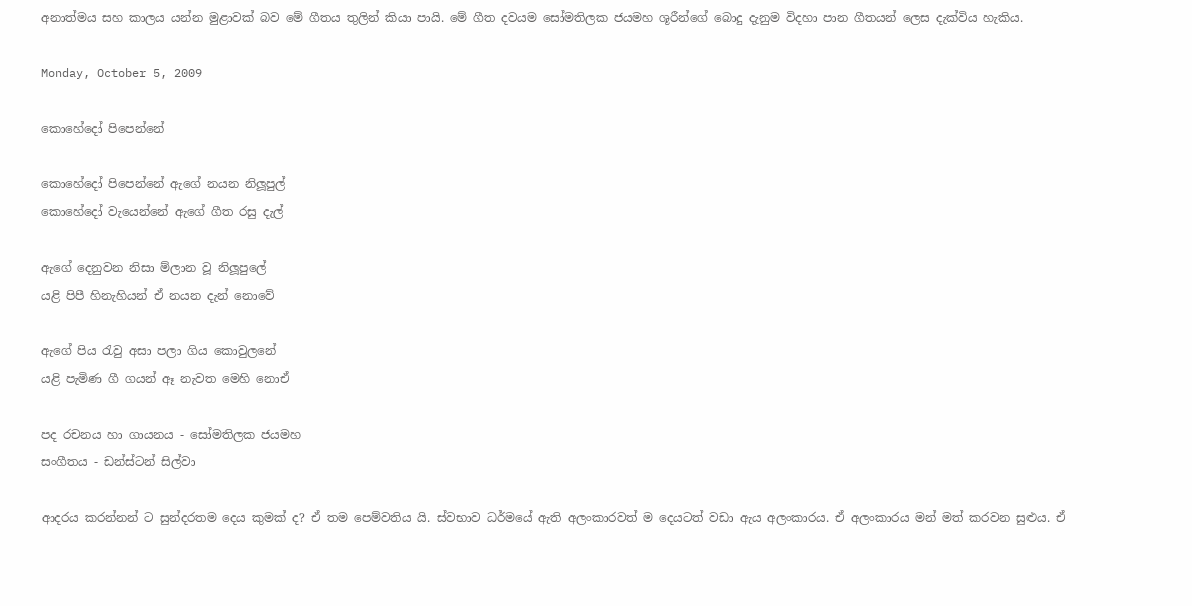අනාත්මය සහ කාලය යන්න මුළාවක් බව මේ ගීතය තුලින් කියා පායි. මේ ගීත දවයම සෝමතිලක ජයමහ ශූරීන්ගේ බොදු දැනුම විදහා පාන ගීතයන් ලෙස දැක්විය හැකිය.

Monday, October 5, 2009

කොහේදෝ පිපෙන්නේ

කොහේදෝ පිපෙන්නේ ඇගේ නයන නිලූපුල්
කොහේදෝ වැයෙන්නේ ඇගේ ගීත රසු දැල්

ඇගේ දෙනුවන නිසා ම්ලාන වූ නිලූපුලේ
යළි පිපී හිනැහියන් ඒ නයන දැන් නොවේ

ඇගේ පිය රැවු අසා පලා ගිය කොවුලනේ
යළි පැමිණ ගී ගයන් ඈ නැවත මෙහි නොඒ

පද රචනය හා ගායනය - සෝමතිලක ජයමහ
සංගීතය - ඩන්ස්ටන් සිල්වා

ආදරය කරන්නන් ට සුන්දරතම දෙය කුමක් ද? ඒ තම පෙම්වතිය යි. ස්වභාව ධර්මයේ ඇති අලංකාරවත් ම දෙයටත් වඩා ඇය අලංකාරය. ඒ අලංකාරය මන් මත් කරවන සුළුය. ඒ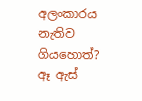අලංකාරය නැතිව ගියහොත්? ඈ ඇස්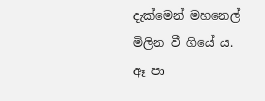දැක්මෙන් මහනෙල් මිලින වී ගියේ ය. ඈ පා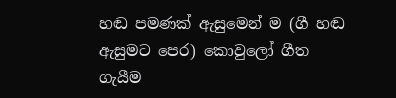හඬ පමණක් ඇසුමෙන් ම (ගී හඬ ඇසුමට පෙර) කොවුලෝ ගීත ගැයීම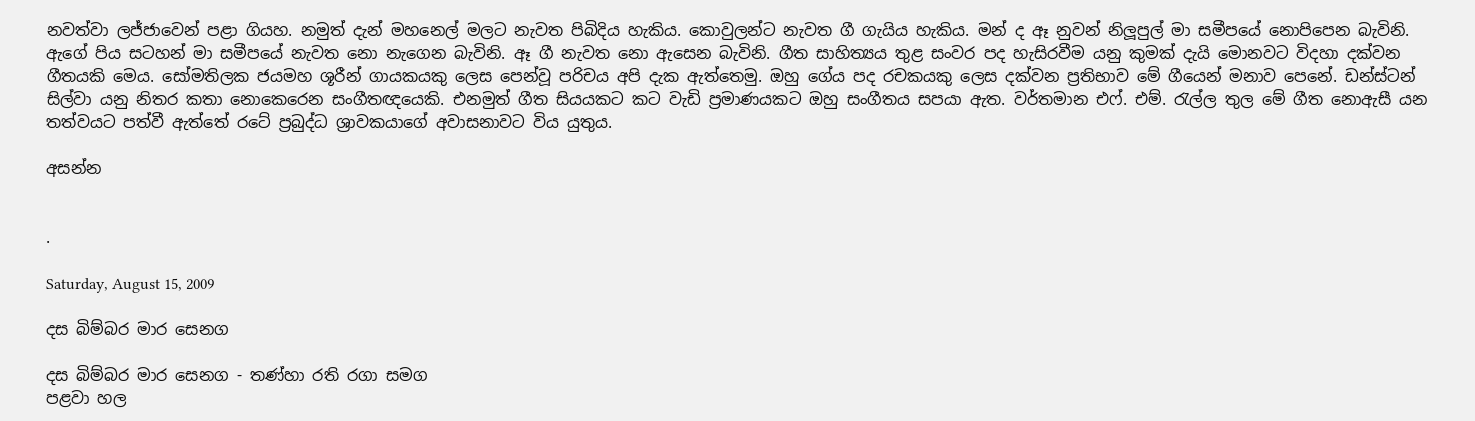නවත්වා ලජ්ජාවෙන් පළා ගියහ. නමුත් දැන් මහනෙල් මලට නැවත පිබිදිය හැකිය. කොවුලන්ට නැවත ගී ගැයිය හැකිය. මන් ද ඈ නුවන් නිලූපුල් මා සමීපයේ නොපිපෙන බැවිනි. ඇගේ පිය සටහන් මා සමීපයේ නැවත නො නැගෙන බැවිනි. ඈ ගී නැවත නො ඇසෙන බැවිනි. ගීත සාහිත්‍යය තුළ සංවර පද හැසිරවීම යනු කුමක් දැයි මොනවට විදහා දක්වන ගීතයකි මෙය. සෝමතිලක ජයමහ ශූරීන් ගායකයකු ලෙස පෙන්වූ පරිචය අපි දැක ඇත්තෙමු. ඔහු ගේය පද රචකයකු ලෙස දක්වන ප්‍රතිභාව මේ ගීයෙන් මනාව පෙනේ. ඩන්ස්ටන් සිල්වා යනු නිතර කතා නොකෙරෙන සංගීතඥයෙකි. එනමුත් ගීත සියයකට කට වැඩි ප්‍රමාණයකට ඔහු සංගීතය සපයා ඇත. වර්තමාන එෆ්. එම්. රැල්ල තුල මේ ගීත නොඇසී යන තත්වයට පත්වී ඇත්තේ රටේ ප්‍රබුද්ධ ශ්‍රාවකයාගේ අවාසනාවට විය යුතුය.

අසන්න


.

Saturday, August 15, 2009

දස බිම්බර මාර සෙනග

දස බිම්බර මාර සෙනග - තණ්හා රති රගා සමග
පළවා හල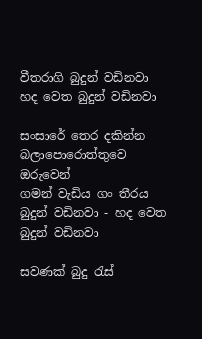වීතරාගි බුදුන් වඩිනවා
හද වෙත බුදුන් වඩිනවා

සංසාරේ තෙර දකින්න
බලාපොරොත්තුවෙ ඔරුවෙන්
ගමන් වැඩිය ගං තීරය
බුදුන් වඩිනවා - හද වෙත බුදුන් වඩිනවා

සවණක් බුදු රැස්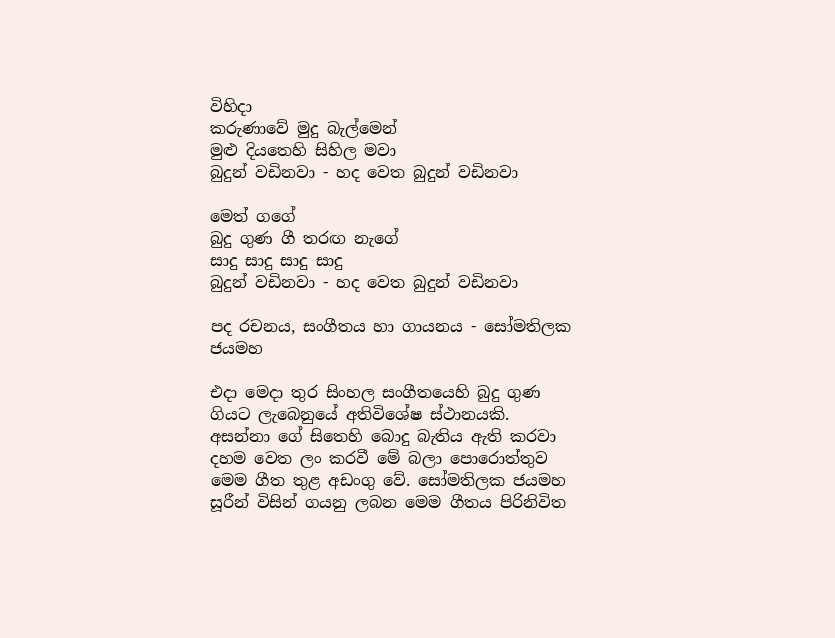විහිදා
කරුණාවේ මුදු බැල්මෙන්
මුළු දියතෙහි සිහිල මවා
බුදුන් වඩිනවා - හද වෙත බුදුන් වඩිනවා

මෙත් ගගේ
බුදු ගුණ ගී තරඟ නැගේ
සාදු සාදු සාදු සාදු
බුදුන් වඩිනවා - හද වෙත බුදුන් වඩිනවා

පද රචනය, සංගීතය හා ගායනය - සෝමතිලක ජයමහ

එදා මෙදා තුර සිංහල සංගීතයෙහි බුදු ගුණ ගියට ලැබෙනුයේ අතිවිශේෂ ස්ථානයකි. අසන්නා ගේ සිතෙහි බොදු බැතිය ඇති කරවා දහම වෙත ලං කරවී මේ බලා පොරොත්තුව මෙම ගීත තුළ අඩංගු වේ. සෝමතිලක ජයමහ සූරීන් විසින් ගයනු ලබන මෙම ගීතය පිරිනිවිත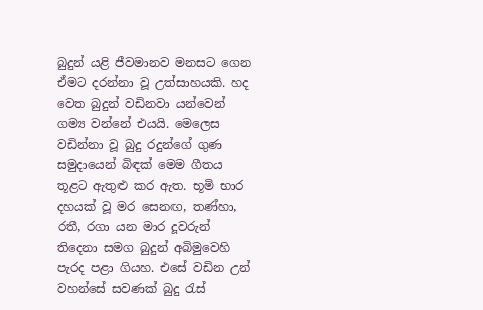බුදුන් යළි ජීවමානව මනසට ගෙන ඒමට දරන්නා වූ උත්සාහයකි. හද වෙත බුදුන් වඩිනවා යන්වෙන් ගම්‍ය වන්නේ එයයි. මෙලෙස වඩින්නා වූ බුදු රදුන්ගේ ගුණ සමුදායෙන් බිඳක් මෙම ගීතය තූළට ඇතුළු කර ඇත. භූමි භාර දහයක් වූ මර සෙනඟ, තණ්හා, රතී, රගා යන මාර දූවරුන් තිදෙනා සමග බුදුන් අබිමුවෙහි පැරද පළා ගියහ. එසේ වඩින උන් වහන්සේ සවණක් බුදු රැස්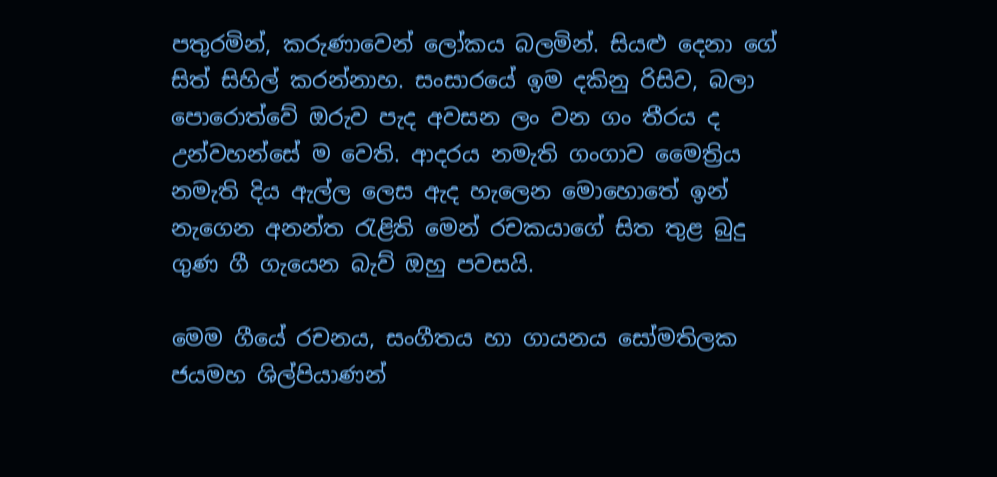පතුරමින්, කරුණාවෙන් ලෝකය බලමින්. සියළු දෙනා ගේ සිත් සිහිල් කරන්නාහ. සංසාරයේ ඉම දකිනු රිසිව, බලා පොරොත්වේ ඔරුව පැද අවසන ලං වන ගං තීරය ද උන්වහන්සේ ම වෙති. ආදරය නමැති ගංගාව මෛත්‍රිය නමැති දිය ඇල්ල ලෙස ඇද හැලෙන මොහොතේ ඉන් නැගෙන අනන්ත රැළිති මෙන් රචකයාගේ සිත තුළ බුදු ගුණ ගී ගැයෙන බැව් ඔහු පවසයි.

මෙම ගීයේ රචනය, සංගීතය හා ගායනය සෝමතිලක ජයමහ ශිල්පියාණන්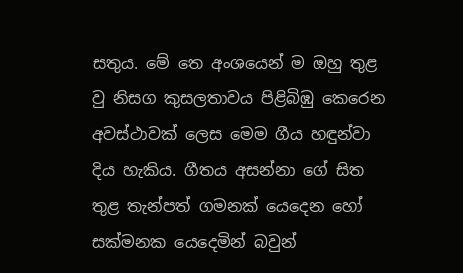සතුය. මේ තෙ අංශයෙන් ම ඔහු තුළ වු නිසග කුසලතාවය පිළිබිඹු කෙරෙන අවස්ථාවක් ලෙස මෙම ගීය හඳුන්වා දිය හැකිය. ගීතය අසන්නා ගේ සිත තුළ තැන්පත් ගමනක් යෙදෙන හෝ සක්මනක යෙදෙමින් බවුන්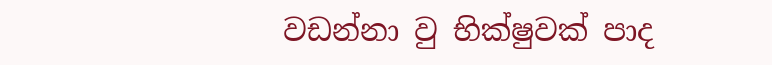වඩන්නා වු භික්ෂුවක් පාද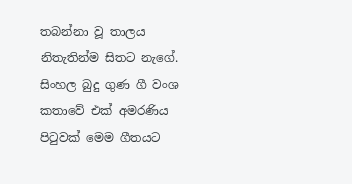තබන්නා වූ තාලය නිතැතින්ම සිතට නැගේ. සිංහල බුදු ගුණ ගී වංශ කතාවේ එක් අමරණිය පිටුවක් මෙම ගීතයට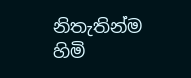නිතැතින්ම හිමි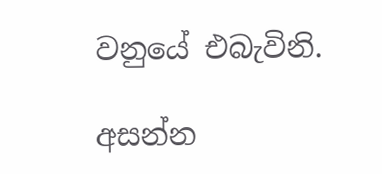වනුයේ එබැවිනි.

අසන්න